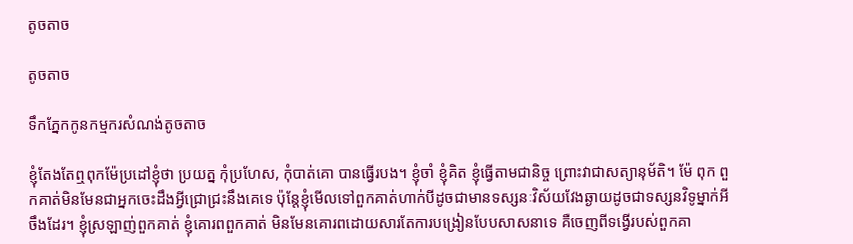តូចតាច

តូចតាច

ទឹកភ្នែកកូនកម្មករសំណង់តូចតាច

ខ្ញុំតែងតែឮពុកម៉ែប្រដៅខ្ញុំថា ប្រយត្ន កុំប្រហែស, កុំបាត់គោ បានធ្វើរបង។ ខ្ញុំចាំ ខ្ញុំគិត ខ្ញុំធ្វើតាមជានិច្ច ព្រោះវាជាសត្យានុម័តិ។ ម៉ែ ពុក ពួកគាត់មិនមែនជាអ្នកចេះដឹងអ្វីជ្រោជ្រះនឹងគេទេ ប៉ុន្តែខ្ញុំមើលទៅពួកគាត់ហាក់បីដូចជាមានទស្សនៈវិស័យវែងឆ្ងាយដូចជាទស្សនវិទូម្នាក់អីចឹងដែរ។ ខ្ញុំស្រឡាញ់ពួកគាត់ ខ្ញុំគោរពពួកគាត់ មិនមែនគោរពដោយសារតែការបង្រៀនបែបសាសនាទេ គឺចេញពីទង្វើរបស់ពួកគា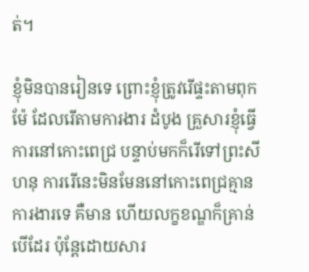ត់។

ខ្ញុំមិនបានរៀនទេ ព្រោះខ្ញុំត្រូវរើផ្ទះតាមពុកម៉ែ ដែលរើតាមការងារ ដំបូង គ្រួសារខ្ញុំធ្វើការនៅកោះពេជ្រ បន្ទាប់មកក៏រើទៅព្រះសីហនុ ការរើនេះមិនមែននៅកោះពេជ្រគ្មានការងារទេ គឺមាន ហើយលក្ខខណ្ឌក៏គ្រាន់បើដែរ ប៉ុន្តែដោយសារ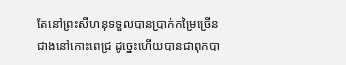តែនៅព្រះសីហនុទទួលបានប្រាក់កម្រៃច្រើនជាងនៅកោះពេជ្រ ដូច្នេះហើយបានជាពុកបា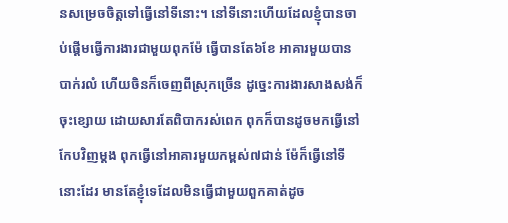នសម្រេចចិត្តទៅធ្វើនៅទីនោះ។ នៅទីនោះហើយដែលខ្ញុំបានចាប់ផ្ដើមធ្វើការងារជាមួយពុកម៉ែ ធ្វើបានតែ៦ខែ អាគារមួយបានបាក់រលំ ហើយចិនក៏ចេញពីស្រុកច្រើន ដូច្នេះការងារសាងសង់ក៏ចុះខ្សោយ ដោយសារតែពិបាករស់ពេក ពុកក៏បានដូចមកធ្វើនៅកែបវិញម្ដង ពុកធ្វើនៅអាគារមួយកម្ពស់៧ជាន់ ម៉ែក៏ធ្វើនៅទីនោះដែរ មានតែខ្ញុំទេដែលមិនធ្វើជាមួយពួកគាត់ដូច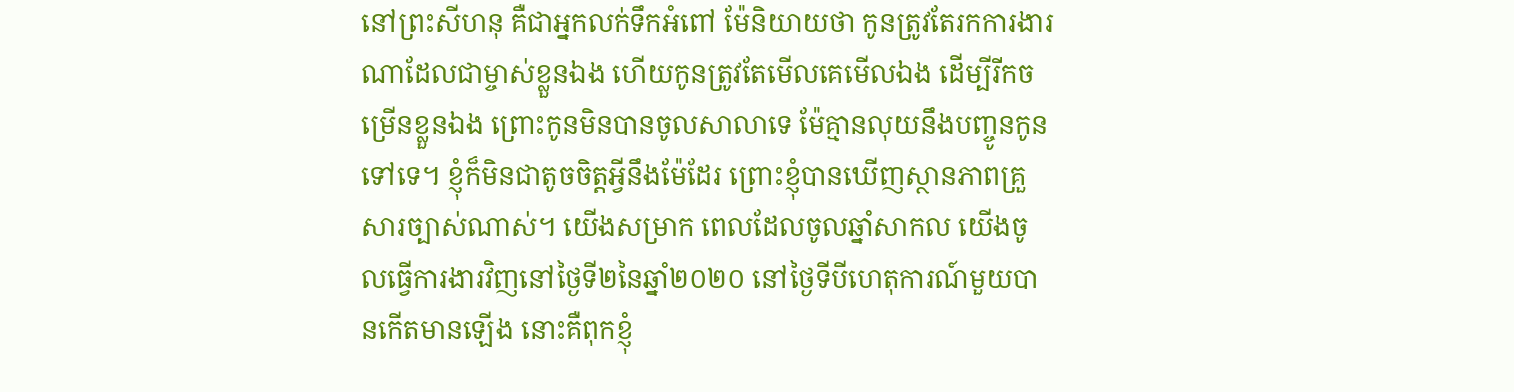នៅព្រះសីហនុ គឺជាអ្នកលក់ទឹកអំពៅ ម៉ែនិយាយថា កូនត្រូវតែរកការងារណាដែលជាម្ចាស់ខ្លួនឯង ហើយកូនត្រូវតែមើលគេមើលឯង ដើម្បីរីកចម្រើនខ្លួនឯង ព្រោះកូនមិនបានចូលសាលាទេ ម៉ែគ្មានលុយនឹងបញ្ចូនកូនទៅទេ។ ខ្ញុំក៏មិនជាតូចចិត្តអ្វីនឹងម៉ែដែរ ព្រោះខ្ញុំបានឃើញស្ថានភាពគ្រួសារច្បាស់ណាស់។ យើងសម្រាក ពេលដែលចូលឆ្នាំសាកល យើងចូលធ្វើការងារវិញនៅថ្ងៃទី២នៃឆ្នាំ២០២០ នៅថ្ងៃទីបីហេតុការណ៍មួយបានកើតមានឡើង នោះគឺពុកខ្ញុំ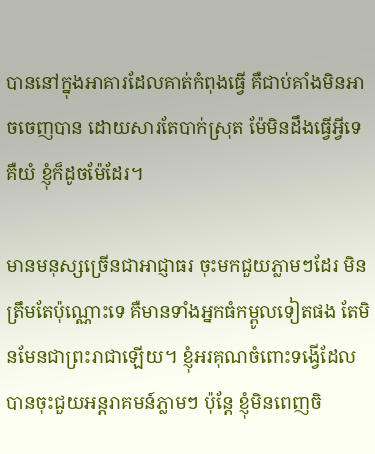បាននៅក្នុងអាគារដែលគាត់កំពុងធ្វើ គឺជាប់គាំងមិនអាចចេញបាន ដោយសារតែបាក់ស្រុត ម៉ែមិនដឹងធ្វើអ្វីទេ គឺយំ ខ្ញុំក៏ដូចម៉ែដែរ។

មានមនុស្សច្រើនជាអាជ្ញាធរ ចុះមកជួយភ្លាមៗដែរ មិនត្រឹមតែប៉ុណ្ណោះទេ គឺមានទាំងអ្នកធំកម្ពូលទៀតផង តែមិនមែនជាព្រះរាជាឡើយ។ ខ្ញុំអរគុណចំពោះទង្វើដែលបានចុះជួយអន្តរាគមន៍ភ្លាមៗ ប៉ុន្តែ ខ្ញុំមិនពេញចិ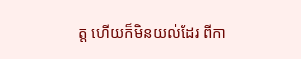ត្ត ហើយក៏មិនយល់ដែរ ពីកា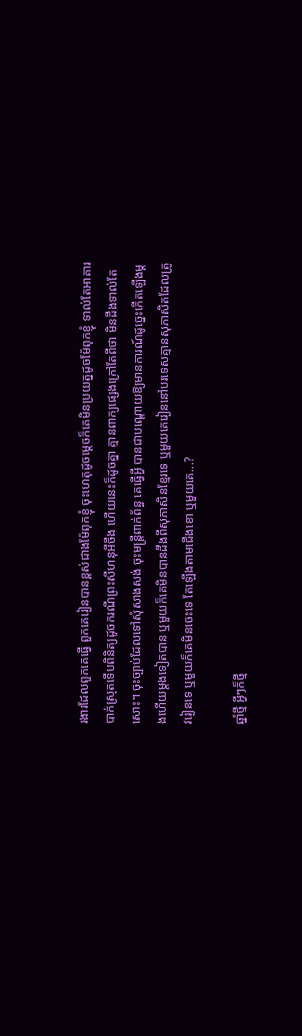រងារដែលពួកគេធ្វើ ពួកគេរៀនបានខ្ពស់ជាងម៉ែពុកខ្ញុំ ចុះហេតុដូចម្ដេចក៏គេមិនប្រយត្នដូចម៉ែពុកខ្ញុំ ទាល់តែអាគារបាក់ស្រុតទើបពិនិត្យដូចករណីព្រះសីហនុអីចឹង ហើយនេះក៏ដូចគ្នា គ្មានពាក្យផ្សេងក្រៅតែពីថា មិនដឹងទាល់តែសោះ។ ចុះច្បាប់ដែលទៅសុំសាងសង់ ចុះមន្ត្រីពាក់ព័ន្ធ គេធ្វើអ្វី បានជាបណ្ដោយឱ្យមានការណ៍ដូច្នេះកើតឡើងម្ដងហើយម្ដងទៀតបាន ឬមួយក៏គេមិនបានដឹងពីសុភាសិនខ្មែរទេ ឬមួយគេរៀននៅបរទេសគ្មានសុភាសិតដែលត្រូវរៀនទេ ឬមួយក៏គេមិនចេះទេ តែឡើងតាមជើងខោ ឬមួយគេ...?

ឆ្នាំថ្មី អ្វីៗក៏ថ្មី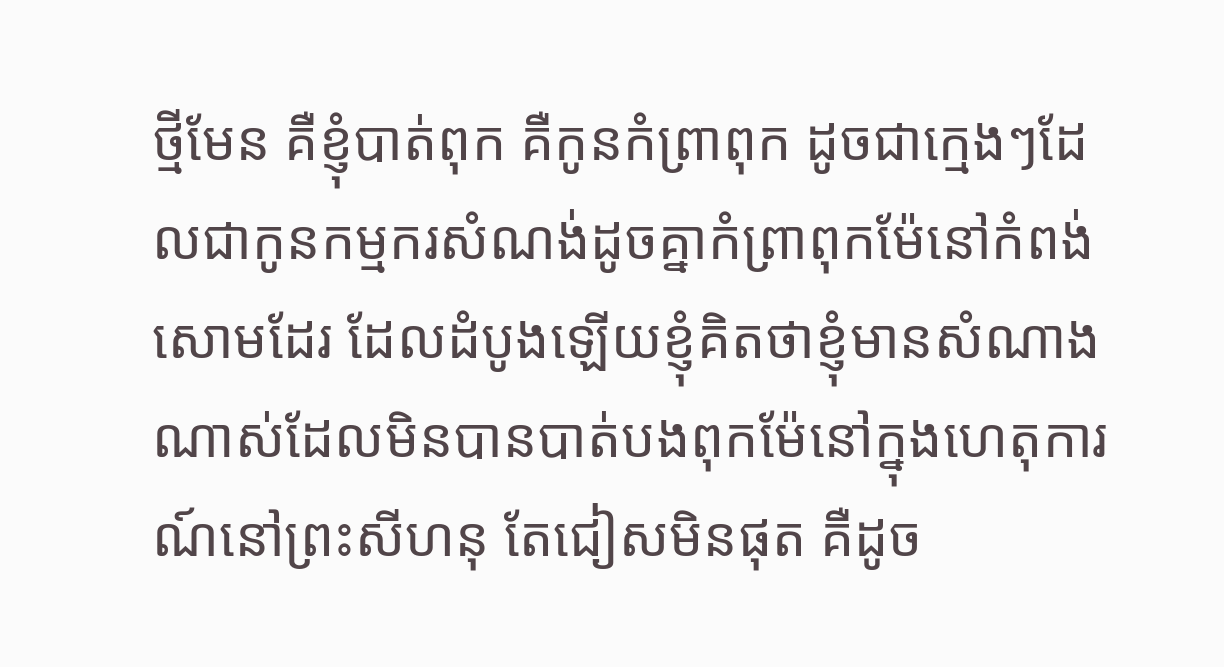ថ្មីមែន គឺខ្ញុំបាត់ពុក គឺកូនកំព្រាពុក ដូចជាក្មេងៗដែលជាកូនកម្មករសំណង់ដូចគ្នាកំព្រាពុកម៉ែនៅកំពង់សោមដែរ ដែលដំបូងឡើយខ្ញុំគិតថាខ្ញុំមានសំណាងណាស់ដែលមិនបានបាត់បងពុកម៉ែនៅក្នុងហេតុការណ៍នៅព្រះសីហនុ តែជៀសមិនផុត គឺដូច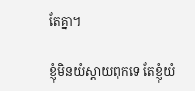តែគ្នា។

ខ្ញុំមិនយំស្ដាយពុកទេ តែខ្ញុំយំ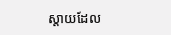ស្ដាយដែល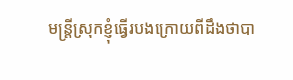មន្ត្រីស្រុកខ្ញុំធ្វើរបងក្រោយពីដឹងថាបា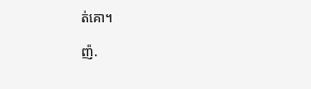ត់គោ។

ញ៉.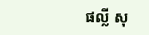ផល្លី សុ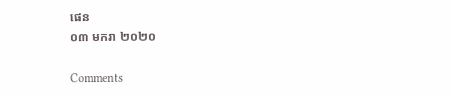ផេន
០៣ មករា ២០២០

Comments